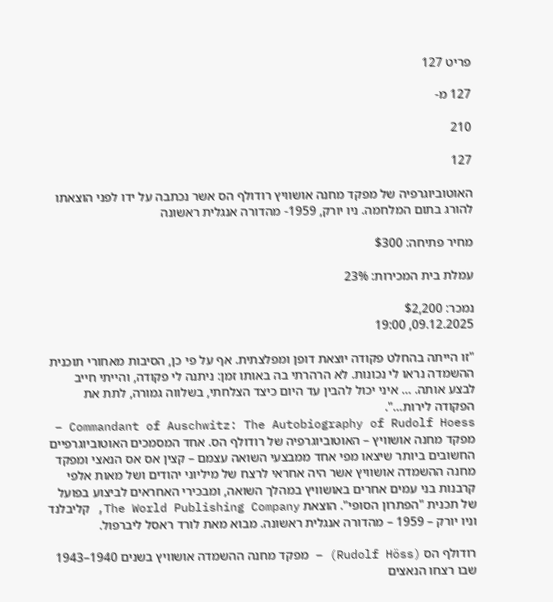פריט 127

127 מ-

210

127

האוטוביוגרפיה של מפקד מחנה אושוויץ רודולף הס אשר נכתבה על ידו לפני הוצאתו להורג בתום המלחמה. ניו יורק, 1959- מהדורה אנגלית ראשונה

מחיר פתיחה: $300

עמלת בית המכירות: 23%

נמכר: $2,200
09.12.2025, 19:00

"זו הייתה בהחלט פקודה יוצאת דופן ומפלצתית. אף על פי כן, הסיבות מאחורי תוכנית ההשמדה נראו לי נכונות. לא הרהרתי בה באותו זמן: ניתנה לי פקודה, והייתי חייב לבצע אותה. … איני יכול להבין עד היום כיצד הצלחתי, בשלווה גמורה, לתת את הפקודה לירות…".
Commandant of Auschwitz: The Autobiography of Rudolf Hoess – מפקד מחנה אושוויץ – האוטוביוגרפיה של רודולף הס. אחד המסמכים האוטוביוגרפיים החשובים ביותר שיצאו מפי אחד ממבצעי השואה עצמם – קצין אס אס הנאצי ומפקד מחנה ההשמדה אושוויץ אשר היה אחראי לרצח של מיליוני יהודים ושל מאות אלפי קרבנות בני עמים אחרים באושוויץ במהלך השואה, ומבכירי האחראים לביצוע בפועל של תכנית "הפתרון הסופי". הוצאת The World Publishing Company, קליבלנד וניו יורק – 1959 – מהדורה אנגלית ראשונה. מבוא מאת לורד ראסל ליברפול.

רודולף הס (Rudolf Höss) – מפקד מחנה ההשמדה אושוויץ בשנים 1940–1943 שבו רצחו הנאצים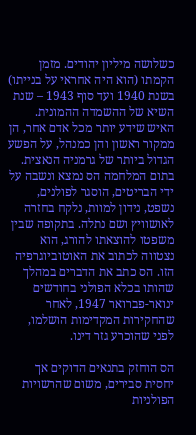כשלושה מיליון יהודים. מזמן הקמתו (הוא היה אחראי על בנייתו) בשנת 1940 ועד סוף 1943 – שנת השיא של ההשמדה ההמונית. האיש שידע יותר מכל אדם אחר, הן ממקור ראשון והן כמנהל, על הפשע הגדול ביותר של גרמניה הנאצית. בתום המלחמה הס נמצא ונשבה על ידי הבריטים, הוסגר לפולנים, נשפט, נידון למוות, נלקח בחזרה לאושוויץ ושם נתלה. בתקופה שבין משפטו להוצאתו להורג, הוא נצטווה לכתוב את האוטוביוגרפיה הזו. הס כתב את הדברים במהלך שהותו בכלא הפולני בחודשים ינואר-פברואר 1947, לאחר שהחקירות המקדימות הושלמו, לפני שהוכרע גזר דינו.

הס הוחזק בתנאים הדוקים אך יחסית סבירים, משום שהרשויות הפולניות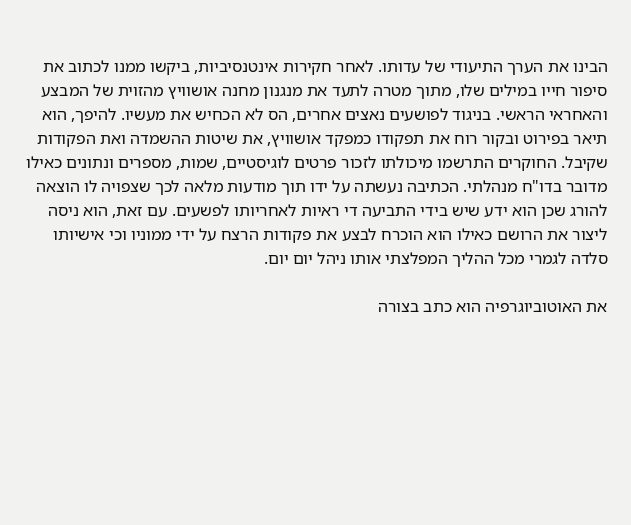הבינו את הערך התיעודי של עדותו. לאחר חקירות אינטנסיביות, ביקשו ממנו לכתוב את סיפור חייו במילים שלו, מתוך מטרה לתעד את מנגנון מחנה אושוויץ מהזוית של המבצע והאחראי הראשי. בניגוד לפושעים נאצים אחרים, הס לא הכחיש את מעשיו. להיפך, הוא תיאר בפירוט ובקור רוח את תפקודו כמפקד אושוויץ, את שיטות ההשמדה ואת הפקודות שקיבל. החוקרים התרשמו מיכולתו לזכור פרטים לוגיסטיים, שמות, מספרים ונתונים כאילו מדובר בדו"ח מנהלתי. הכתיבה נעשתה על ידו תוך מודעות מלאה לכך שצפויה לו הוצאה להורג שכן הוא ידע שיש בידי התביעה די ראיות לאחריותו לפשעים. עם זאת, הוא ניסה ליצור את הרושם כאילו הוא הוכרח לבצע את פקודות הרצח על ידי ממוניו וכי אישיותו סלדה לגמרי מכל ההליך המפלצתי אותו ניהל יום יום.

את האוטוביוגרפיה הוא כתב בצורה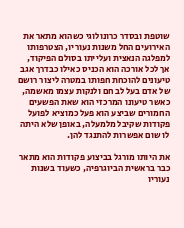שוטפת ובסדר כרונולוגי כשהוא מתאר את האירועים החל משנות נעוריו, הצטרפותו למפלגה הנאצית ועלייתו בסולם הפיקוד, אך לכל אורכה הוא הכניס כאילו כבדרך אגב טיעונים להוכחת חפותו במטרה ליצור רושם של אדם בעל לב חם ולנקות עצמו מאשמה, כאשר טיעונו המרכזי הוא שאת הפשעים החמורים שביצע הוא פעל כמוציא לפועל פקודות שקיבל מלמעלה, באופן שלא היתה לו שום אפשרות להתנגד להן.

את היותו מורגל בביצוע פקודות הוא מתאר כבר בראשית הביוגרפיה, כשעוד בשנות נעוריו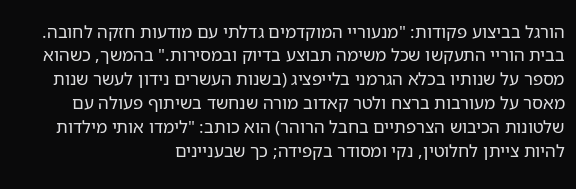הורגל בביצוע פקודות: "מנעוריי המוקדמים גדלתי עם מודעות חזקה לחובה. בבית הוריי התעקשו שכל משימה תבוצע בדיוק ובמסירות." בהמשך, כשהוא מספר על שנותיו בכלא הגרמני בלייפציג (בשנות העשרים נידון לעשר שנות מאסר על מעורבות ברצח ולטר קאדוב מורה שנחשד בשיתוף פעולה עם שלטונות הכיבוש הצרפתיים בחבל הרוהר) הוא כותב: "לימדו אותי מילדות להיות צייתן לחלוטין, נקי ומסודר בקפידה; כך שבעניינים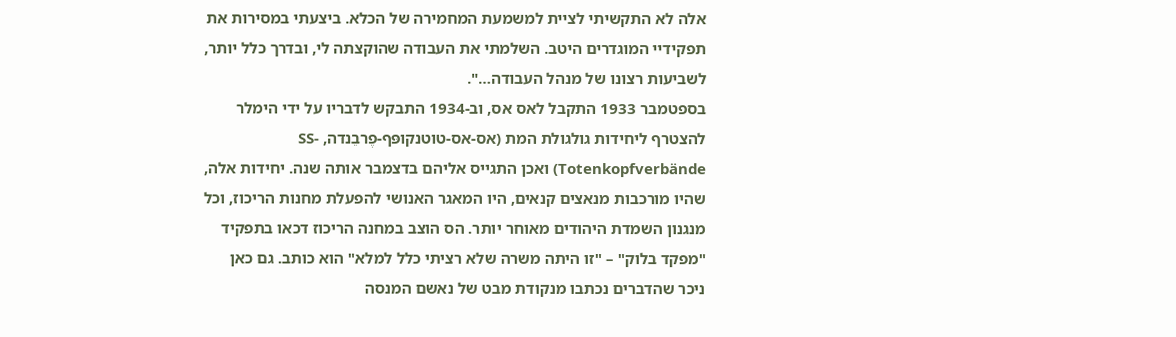אלה לא התקשיתי לציית למשמעת המחמירה של הכלא. ביצעתי במסירות את תפקידיי המוגדרים היטב. השלמתי את העבודה שהוקצתה לי, ובדרך כלל יותר, לשביעות רצונו של מנהל העבודה…".
בספטמבר 1933 התקבל לאס אס, וב-1934 התבקש לדבריו על ידי הימלר להצטרף ליחידות גולגולת המת (אס-אס-טוטנקופּף-פֶרבֵנדה, SS-Totenkopfverbände) ואכן התגייס אליהם בדצמבר אותה שנה. יחידות אלה, שהיו מורכבות מנאצים קנאים, היו המאגר האנושי להפעלת מחנות הריכוז, וכל מנגנון השמדת היהודים מאוחר יותר. הס הוצב במחנה הריכוז דכאו בתפקיד "מפקד בלוק" – "זו היתה משרה שלא רציתי כלל למלא" הוא כותב. גם כאן ניכר שהדברים נכתבו מנקודת מבט של נאשם המנסה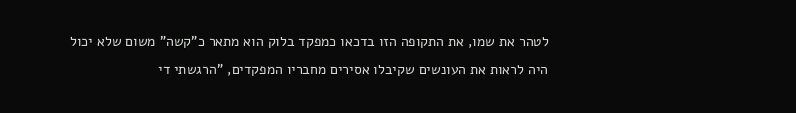לטהר את שמו, את התקופה הזו בדכאו כמפקד בלוק הוא מתאר כ"קשה" משום שלא יכול היה לראות את העונשים שקיבלו אסירים מחבריו המפקדים, "הרגשתי די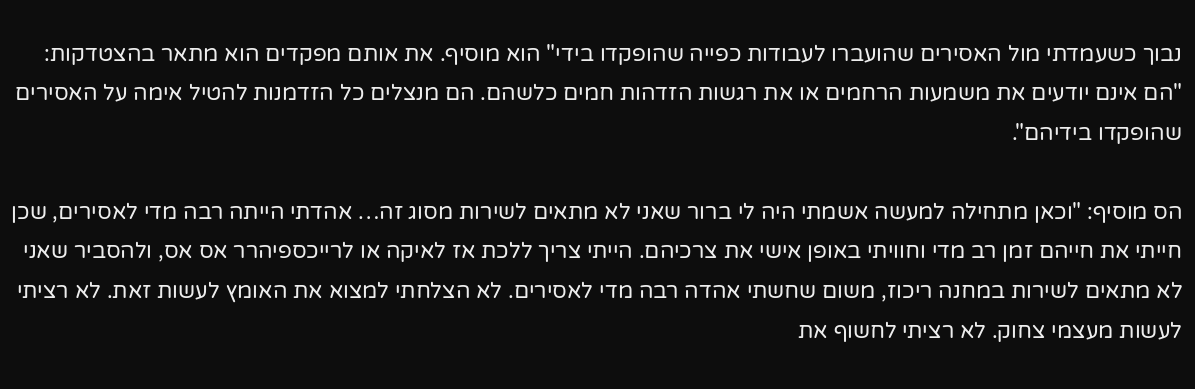נבוך כשעמדתי מול האסירים שהועברו לעבודות כפייה שהופקדו בידי" הוא מוסיף. את אותם מפקדים הוא מתאר בהצטדקות: "הם אינם יודעים את משמעות הרחמים או את רגשות הזדהות חמים כלשהם. הם מנצלים כל הזדמנות להטיל אימה על האסירים שהופקדו בידיהם".

הס מוסיף: "וכאן מתחילה למעשה אשמתי היה לי ברור שאני לא מתאים לשירות מסוג זה… אהדתי הייתה רבה מדי לאסירים, שכן חייתי את חייהם זמן רב מדי וחוויתי באופן אישי את צרכיהם. הייתי צריך ללכת אז לאיקה או לרייכספיהרר אס אס, ולהסביר שאני לא מתאים לשירות במחנה ריכוז, משום שחשתי אהדה רבה מדי לאסירים. לא הצלחתי למצוא את האומץ לעשות זאת. לא רציתי לעשות מעצמי צחוק. לא רציתי לחשוף את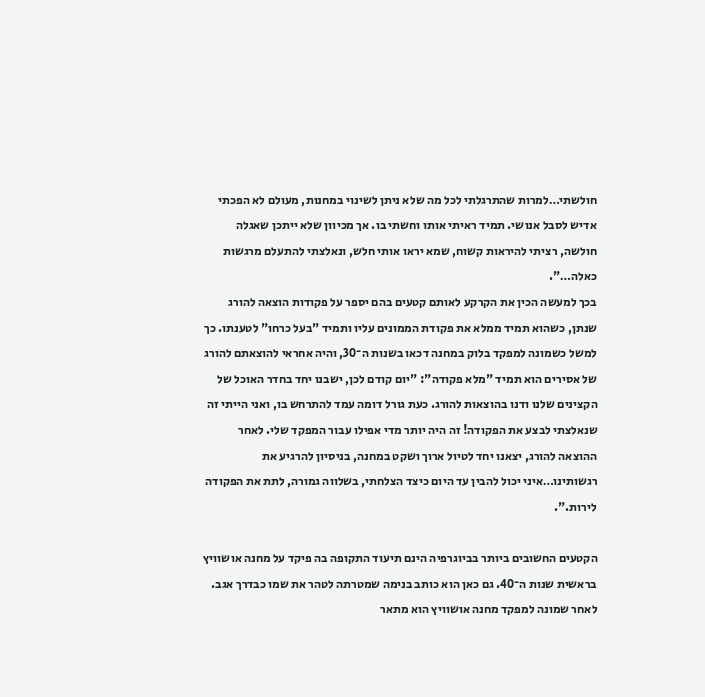חולשתי…למרות שהתרגלתי לכל מה שלא ניתן לשינוי במחנות, מעולם לא הפכתי אדיש לסבל אנושי. תמיד ראיתי אותו וחשתי בו. אך מכיוון שלא ייתכן שאגלה חולשה, רציתי להיראות קשוח, שמא יראו אותי חלש, ונאלצתי להתעלם מרגשות כאלה…".
בכך למעשה הכין את הקרקע לאותם קטעים בהם יספר על פקודות הוצאה להורג שנתן, כשהוא תמיד ממלא את פקודת הממונים עליו ותמיד "בעל כרחו" לטענתו. כך למשל כשמונה למפקד בלוק במחנה דכאו בשנות ה־30, והיה אחראי להוצאתם להורג של אסירים הוא תמיד "מלא פקודה": "יום קודם לכן, ישבנו יחד בחדר האוכל של הקצינים שלנו ודנו בהוצאות להורג. כעת גורל דומה עמד להתרחש בו, ואני הייתי זה שנאלצתי לבצע את הפקודה! זה היה יותר מדי אפילו עבור המפקד שלי. לאחר ההוצאה להורג, יצאנו יחד לטיול ארוך ושקט במחנה, בניסיון להרגיע את רגשותינו…איני יכול להבין עד היום כיצד הצלחתי, בשלווה גמורה, לתת את הפקודה לירות.".

הקטעים החשובים ביותר בביוגרפיה הינם תיעוד התקופה בה פיקד על מחנה אושוויץ בראשית שנות ה־40. גם כאן הוא כותב בנימה שמטרתה לטהר את שמו כבדרך אגב. לאחר שמונה למפקד מחנה אושוויץ הוא מתאר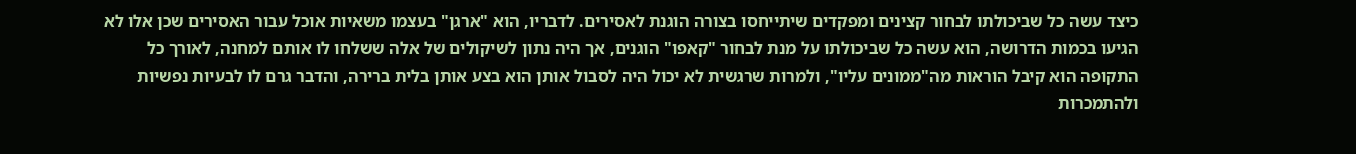כיצד עשה כל שביכולתו לבחור קצינים ומפקדים שיתייחסו בצורה הוגנת לאסירים. לדבריו, הוא "ארגן" בעצמו משאיות אוכל עבור האסירים שכן אלו לא הגיעו בכמות הדרושה, הוא עשה כל שביכולתו על מנת לבחור "קאפו" הוגנים, אך היה נתון לשיקולים של אלה ששלחו לו אותם למחנה, לאורך כל התקופה הוא קיבל הוראות מה"ממונים עליו", ולמרות שרגשית לא יכול היה לסבול אותן הוא בצע אותן בלית ברירה, והדבר גרם לו לבעיות נפשיות ולהתמכרות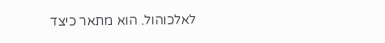לאלכוהול. הוא מתאר כיצד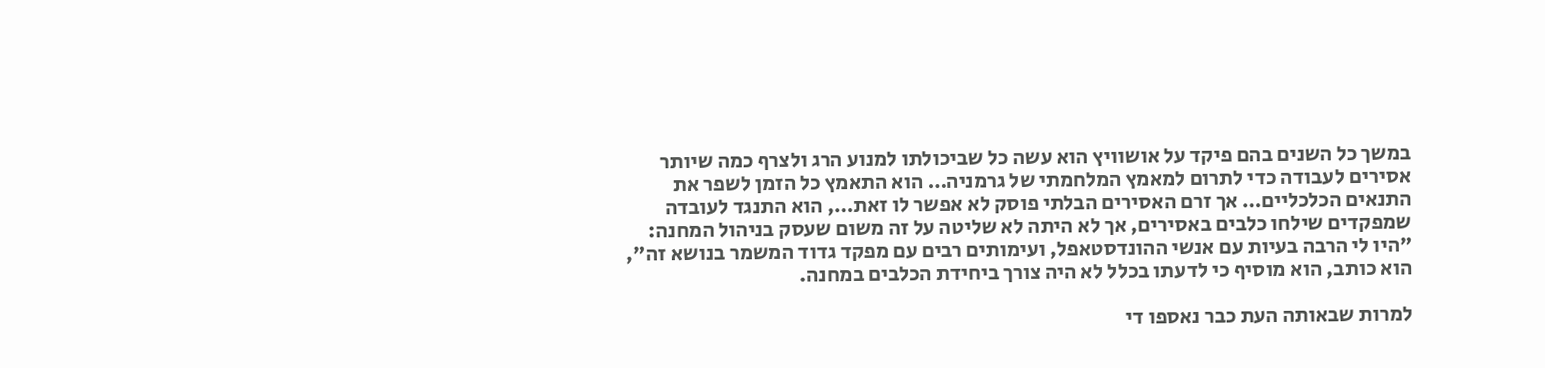במשך כל השנים בהם פיקד על אושוויץ הוא עשה כל שביכולתו למנוע הרג ולצרף כמה שיותר אסירים לעבודה כדי לתרום למאמץ המלחמתי של גרמניה… הוא התאמץ כל הזמן לשפר את התנאים הכלכליים… אך זרם האסירים הבלתי פוסק לא אפשר לו זאת…, הוא התנגד לעובדה שמפקדים שילחו כלבים באסירים, אך לא היתה לא שליטה על זה משום שעסק בניהול המחנה: "היו לי הרבה בעיות עם אנשי ההונדסטאפל, ועימותים רבים עם מפקד גדוד המשמר בנושא זה", הוא כותב, הוא מוסיף כי לדעתו בכלל לא היה צורך ביחידת הכלבים במחנה.

למרות שבאותה העת כבר נאספו די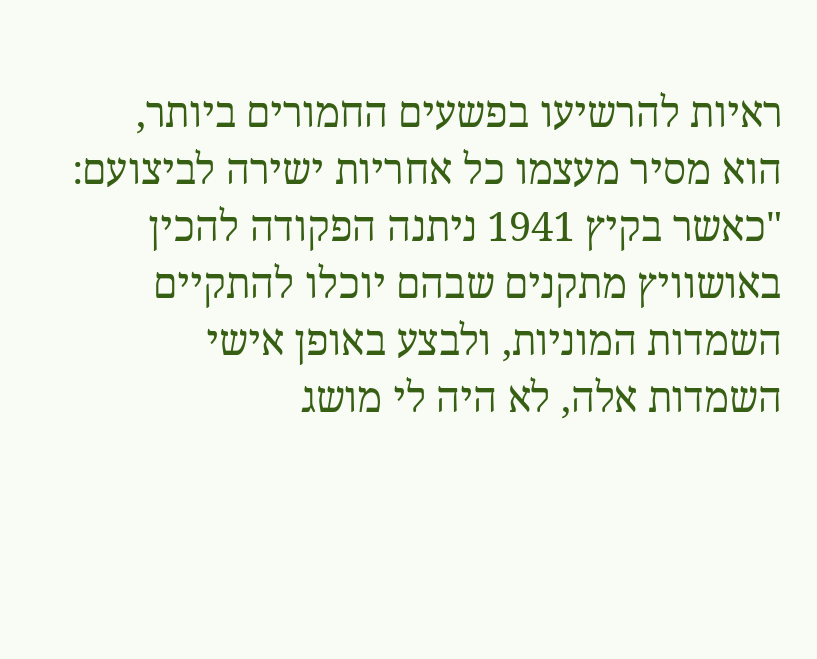ראיות להרשיעו בפשעים החמורים ביותר, הוא מסיר מעצמו כל אחריות ישירה לביצועם: "כאשר בקיץ 1941 ניתנה הפקודה להכין באושוויץ מתקנים שבהם יוכלו להתקיים השמדות המוניות, ולבצע באופן אישי השמדות אלה, לא היה לי מושג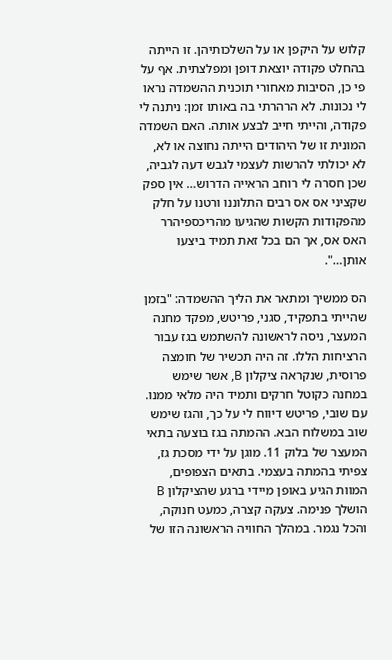קלוש על היקפן או על השלכותיהן. זו הייתה בהחלט פקודה יוצאת דופן ומפלצתית. אף על פי כן, הסיבות מאחורי תוכנית ההשמדה נראו לי נכונות. לא הרהרתי בה באותו זמן: ניתנה לי פקודה, והייתי חייב לבצע אותה. האם השמדה המונית זו של היהודים הייתה נחוצה או לא, לא יכולתי להרשות לעצמי לגבש דעה לגביה, שכן חסרה לי רוחב הראייה הדרוש… אין ספק שקציני אס אס רבים התלוננו ורטנו על חלק מהפקודות הקשות שהגיעו מהריכספיהרר האס אס, אך הם בכל זאת תמיד ביצעו אותן…".

הס ממשיך ומתאר את הליך ההשמדה: "בזמן שהייתי בתפקיד, סגני, פריטש, מפקד מחנה המעצר, ניסה לראשונה להשתמש בגז עבור הרציחות הללו. זה היה תכשיר של חומצה פרוסית, שנקראה ציקלון B, אשר שימש במחנה כקוטל חרקים ותמיד היה מלאי ממנו. עם שובי, פריטש דיווח לי על כך, והגז שימש שוב במשלוח הבא. ההמתה בגז בוצעה בתאי המעצר של בלוק 11. מוגן על ידי מסכת גז, צפיתי בהמתה בעצמי. בתאים הצפופים, המוות הגיע באופן מיידי ברגע שהציקלון B הושלך פנימה. צעקה קצרה, כמעט חנוקה, והכל נגמר. במהלך החוויה הראשונה הזו של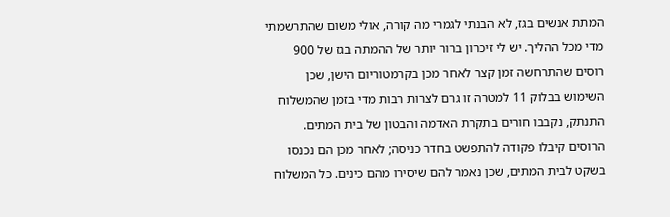המתת אנשים בגז, לא הבנתי לגמרי מה קורה, אולי משום שהתרשמתי מדי מכל ההליך. יש לי זיכרון ברור יותר של ההמתה בגז של 900 רוסים שהתרחשה זמן קצר לאחר מכן בקרמטוריום הישן, שכן השימוש בבלוק 11 למטרה זו גרם לצרות רבות מדי בזמן שהמשלוח התנתק, נקבבו חורים בתקרת האדמה והבטון של בית המתים. הרוסים קיבלו פקודה להתפשט בחדר כניסה; לאחר מכן הם נכנסו בשקט לבית המתים, שכן נאמר להם שיסירו מהם כינים. כל המשלוח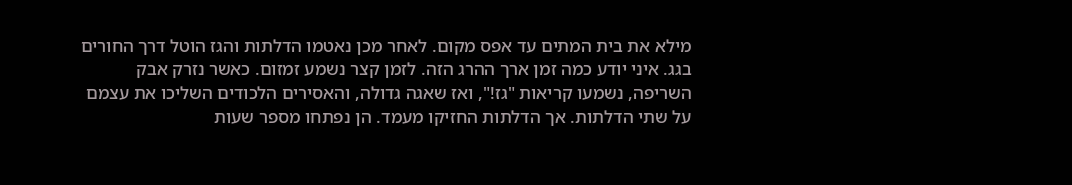מילא את בית המתים עד אפס מקום. לאחר מכן נאטמו הדלתות והגז הוטל דרך החורים בגג. איני יודע כמה זמן ארך ההרג הזה. לזמן קצר נשמע זמזום. כאשר נזרק אבק השריפה, נשמעו קריאות "גז!", ואז שאגה גדולה, והאסירים הלכודים השליכו את עצמם על שתי הדלתות. אך הדלתות החזיקו מעמד. הן נפתחו מספר שעות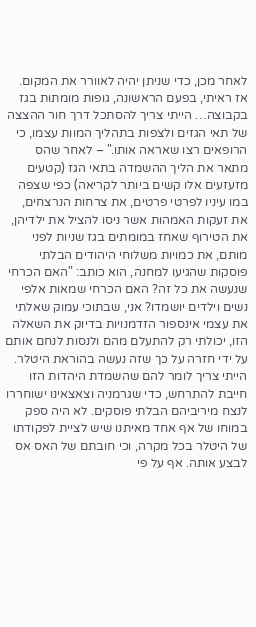לאחר מכן, כדי שניתן יהיה לאוורר את המקום. אז ראיתי, בפעם הראשונה, גופות מומתות בגז בקבוצה… הייתי צריך להסתכל דרך חור ההצצה של תאי הגזים ולצפות בתהליך המוות עצמו, כי הרופאים רצו שאראה אותו." – לאחר שהס מתאר את הליך ההשמדה בתאי הגז (קטעים מזעזעים אלו קשים ביותר לקריאה) כפי שצפה במו עיניו לפרטי פרטים, את צרחות הנרצחים, את זעקות האמהות אשר ניסו להציל את ילדיהן, את הטירוף שאחז במומתים בגז שניות לפני מותם, את כמויות משלוחי היהודים הבלתי פוסקות שהגיעו למחנה, הוא כותב: "האם הכרחי שנעשה את כל זה? האם הכרחי שמאות אלפי נשים וילדים יושמדו? אני, שבתוכי עמוק שאלתי את עצמי אינספור הזדמנויות בדיוק את השאלה הזו, יכולתי רק להתעלם מהם ולנסות לנחם אותם על ידי חזרה על כך שזה נעשה בהוראת היטלר. הייתי צריך לומר להם שהשמדת היהדות הזו חייבת להתרחש, כדי שגרמניה וצאצאינו ישוחררו לנצח מיריביהם הבלתי פוסקים. לא היה ספק במוחו של אף אחד מאיתנו שיש לציית לפקודתו של היטלר בכל מקרה, וכי חובתם של האס אס לבצע אותה. אף על פי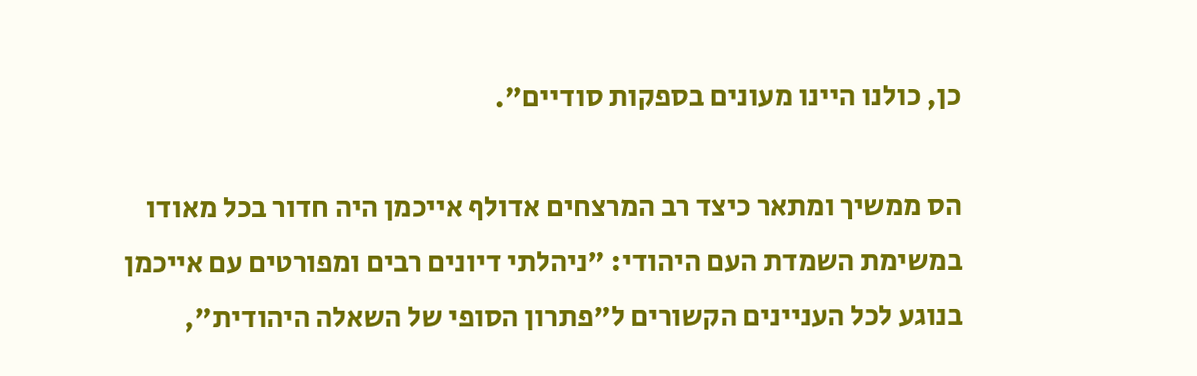כן, כולנו היינו מעונים בספקות סודיים".

הס ממשיך ומתאר כיצד רב המרצחים אדולף אייכמן היה חדור בכל מאודו במשימת השמדת העם היהודי: "ניהלתי דיונים רבים ומפורטים עם אייכמן בנוגע לכל העניינים הקשורים ל"פתרון הסופי של השאלה היהודית",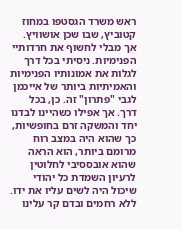ראש משרד הגסטפו במחוז קטוביץ, שבו שכן אושוויץ. אך מבלי לחשוף את חרדותיי הפנימיות. ניסיתי בכל דרך לגלות את אמונותיו הפנימיות והאמיתיות ביותר של אייכמן לגבי "פתרון" זה. כן, בכל דרך. אך אפילו כשהיינו לבדנו יחד והמשקה זרם בחופשיות, כך שהוא היה במצב רוח מרומם ביותר, הוא הראה שהוא אובססיבי לחלוטין לרעיון השמדת כל יהודי שיכול היה לשים עליו את ידו. ללא רחמים ובדם קר עלינו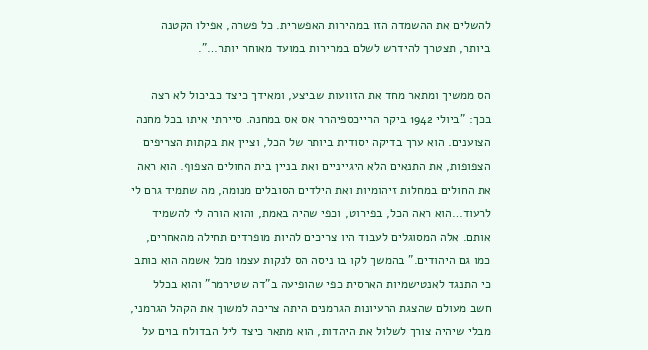להשלים את ההשמדה הזו במהירות האפשרית. כל פשרה, אפילו הקטנה ביותר, תצטרך להידרש לשלם במרירות במועד מאוחר יותר…".

הס ממשיך ומתאר מחד את הזוועות שביצע, ומאידך כיצד כביכול לא רצה בכך: "ביולי 1942 ביקר הרייכספיהרר אס אס במחנה. סיירתי איתו בכל מחנה הצוענים. הוא ערך בדיקה יסודית ביותר של הכל, וציין את בקתות הצריפים הצפופות, את התנאים הלא היגייניים ואת בניין בית החולים הצפוף. הוא ראה את החולים במחלות זיהומיות ואת הילדים הסובלים מנומה, מה שתמיד גרם לי לרעוד…הוא ראה הכל, בפירוט, וכפי שהיה באמת, והוא הורה לי להשמיד אותם. אלה המסוגלים לעבוד היו צריכים להיות מופרדים תחילה מהאחרים, כמו גם היהודים." בהמשך לקו בו ניסה הס לנקות עצמו מכל אשמה הוא כותב כי התנגד לאנטישמיות הארסית כפי שהופיעה ב"דה שטירמר" והוא בכלל חשב מעולם שהצגת הרעיונות הגרמנים היתה צריכה למשוך את הקהל הגרמני, מבלי שיהיה צורך לשלול את היהדות, הוא מתאר כיצד ליל הבדולח בוים על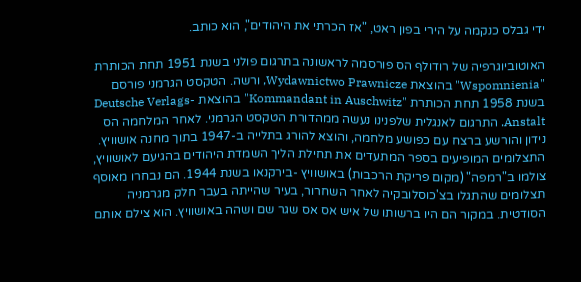ידי גבלס כנקמה על הירי בפון ראט, "אז הכרתי את היהודים", הוא כותב.

האוטוביוגרפיה של רודולף הס פורסמה לראשונה בתרגום פולני בשנת 1951 תחת הכותרת "Wspomnienia" בהוצאת Wydawnictwo Prawnicze, ורשה. הטקסט הגרמני פורסם בשנת 1958 תחת הכותרת "Kommandant in Auschwitz" בהוצאת Deutsche Verlags-Anstalt. התרגום לאנגלית שלפנינו נעשה ממהדורת הטקסט הגרמני. לאחר המלחמה הס נידון והורשע ברצח עם כפושע מלחמה, והוצא להורג בתלייה ב-1947 בתוך מחנה אושוויץ. התצלומים המופיעים בספר המתעדים את תחילת הליך השמדת היהודים בהגיעם לאושוויץ, צולמו ב"רמפה" (מקום פריקת הרכבות) באושוויץ -בירקנאו בשנת 1944. הם נבחרו מאוסף תצלומים שהתגלו בצ'כוסלובקיה לאחר השחרור, בעיר שהייתה בעבר חלק מגרמניה הסודטית. במקור הם היו ברשותו של איש אס אס שגר שם ושהה באושוויץ. הוא צילם אותם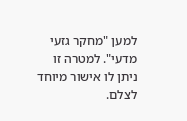למען "מחקר גזעי מדעי". למטרה זו ניתן לו אישור מיוחד לצלם.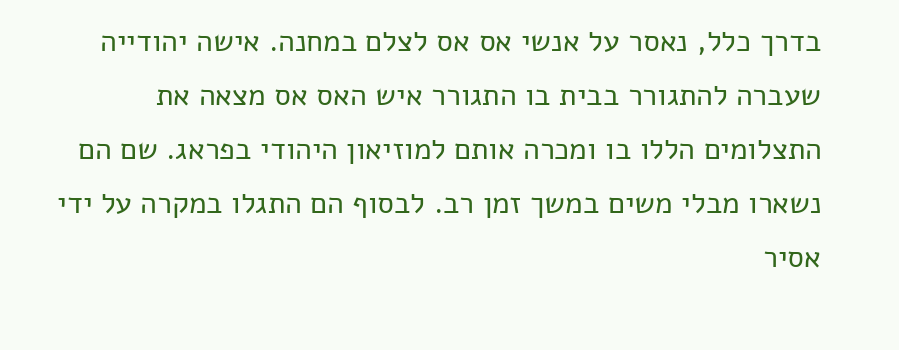בדרך כלל, נאסר על אנשי אס אס לצלם במחנה. אישה יהודייה שעברה להתגורר בבית בו התגורר איש האס אס מצאה את התצלומים הללו בו ומכרה אותם למוזיאון היהודי בפראג. שם הם נשארו מבלי משים במשך זמן רב. לבסוף הם התגלו במקרה על ידי אסיר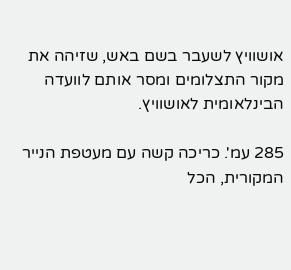אושוויץ לשעבר בשם באש, שזיהה את מקור התצלומים ומסר אותם לוועדה הבינלאומית לאושוויץ.

285 עמ'. כריכה קשה עם מעטפת הנייר המקורית, הכל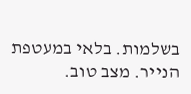בשלמות. בלאי במעטפת הנייר. מצב טוב.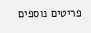פריטים נוספים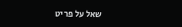שאל על פריט